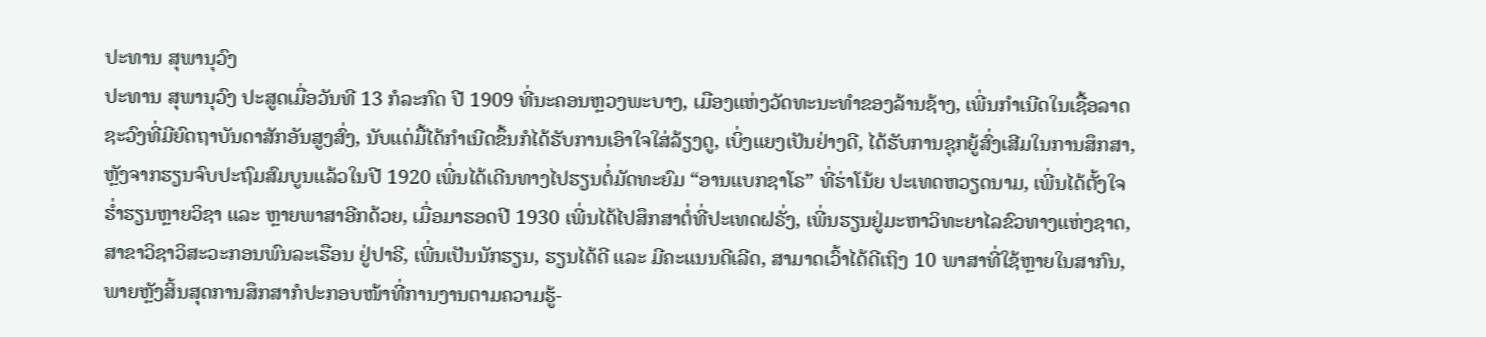ປະທານ ສຸພານຸວົງ
ປະທານ ສຸພານຸວົງ ປະສູດເມື່ອວັນທີ 13 ກໍລະກົດ ປີ 1909 ທີ່ນະຄອນຫຼວງພະບາງ, ເມືອງແຫ່ງວັດທະນະທຳຂອງລ້ານຊ້າງ, ເພີ່ນກຳເນີດໃນເຊື້ອລາດຊະວົງທີ່ມີຍົດຖາບັນດາສັກອັນສູງສົ່ງ, ນັບແຕ່ມື້ໄດ້ກຳເນີດຂຶ້ນກໍໄດ້ຮັບການເອົາໃຈໃສ່ລ້ຽງດູ, ເບິ່ງແຍງເປັນຢ່າງດີ, ໄດ້ຮັບການຊຸກຍູ້ສົ່ງເສີມໃນການສຶກສາ, ຫຼັງຈາກຮຽນຈົບປະຖົມສົມບູນແລ້ວໃນປີ 1920 ເພີ່ນໄດ້ເດີນທາງໄປຮຽນຕໍ່ມັດທະຍົມ “ອານແບກຊາໂຣ” ທີ່ຮ່າໂນ້ຍ ປະເທດຫວຽດນາມ, ເພີ່ນໄດ້ຕັ້ງໃຈຮໍ່າຮຽນຫຼາຍວິຊາ ແລະ ຫຼາຍພາສາອີກດ້ວຍ, ເມື່ອມາຮອດປີ 1930 ເພີ່ນໄດ້ໄປສຶກສາຕໍ່ທີ່ປະເທດຝຣັ່ງ, ເພີ່ນຮຽນຢູ່ມະຫາວິທະຍາໄລຂົວທາງແຫ່ງຊາດ,ສາຂາວິຊາວິສະວະກອນພົນລະເຮືອນ ຢູ່ປາຣີ, ເພີ່ນເປັນນັກຮຽນ, ຮຽນໄດ້ດີ ແລະ ມີຄະແນນດີເລີດ, ສາມາດເວົ້າໄດ້ດີເຖິງ 10 ພາສາທີ່ໃຊ້ຫຼາຍໃນສາກົນ, ພາຍຫຼັງສິ້ນສຸດການສຶກສາກໍປະກອບໜ້າທີ່ການງານຕາມຄວາມຮູ້-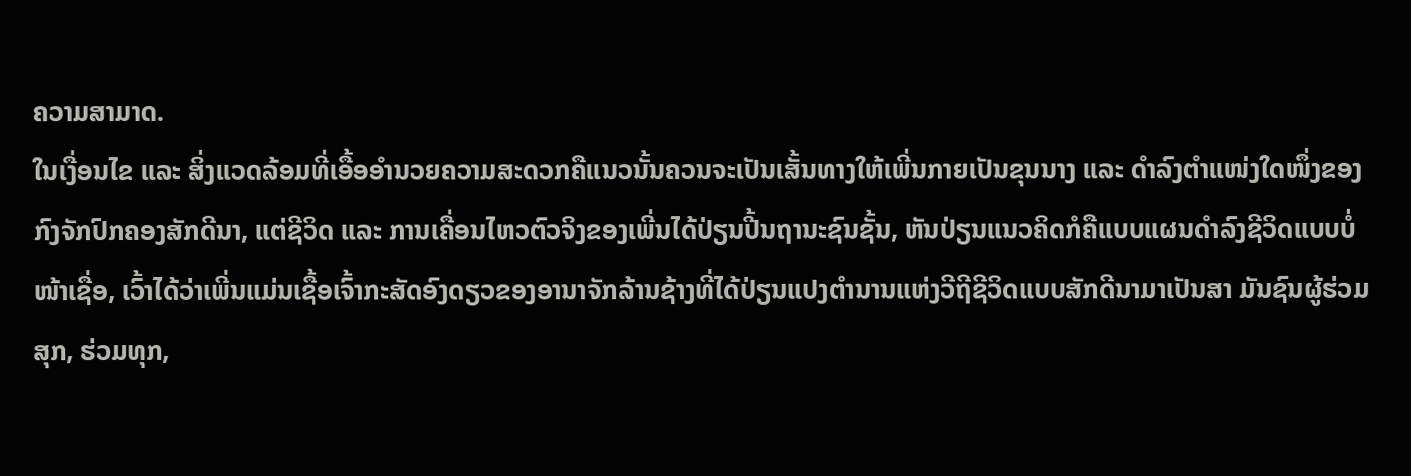ຄວາມສາມາດ.
ໃນເງື່ອນໄຂ ແລະ ສິ່ງແວດລ້ອມທີ່ເອື້ອອຳນວຍຄວາມສະດວກຄືແນວນັ້ນຄວນຈະເປັນເສັ້ນທາງໃຫ້ເພີ່ນກາຍເປັນຂຸນນາງ ແລະ ດຳລົງຕໍາແໜ່ງໃດໜຶ່ງຂອງກົງຈັກປົກຄອງສັກດີນາ, ແຕ່ຊີວິດ ແລະ ການເຄື່ອນໄຫວຕົວຈິງຂອງເພີ່ນໄດ້ປ່ຽນປີ້ນຖານະຊົນຊັ້ນ, ຫັນປ່ຽນແນວຄິດກໍຄືແບບແຜນດໍາລົງຊີວິດແບບບໍ່ໜ້າເຊື່ອ, ເວົ້າໄດ້ວ່າເພີ່ນແມ່ນເຊື້ອເຈົ້າກະສັດອົງດຽວຂອງອານາຈັກລ້ານຊ້າງທີ່ໄດ້ປ່ຽນແປງຕຳນານແຫ່ງວີຖີຊີວິດແບບສັກດີນາມາເປັນສາ ມັນຊົນຜູ້ຮ່ວມສຸກ, ຮ່ວມທຸກ,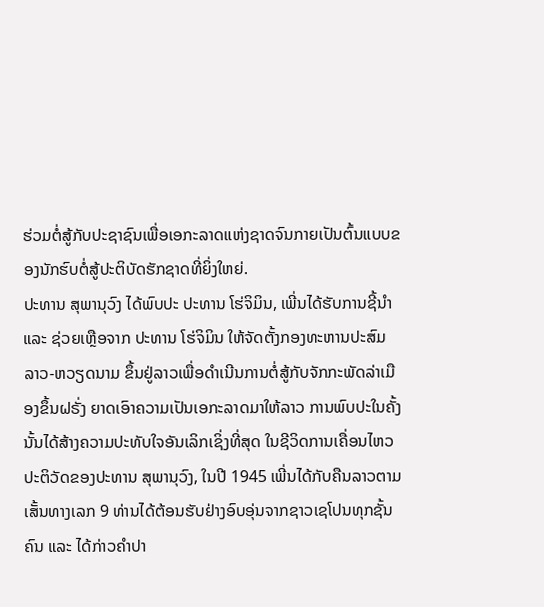ຮ່ວມຕໍ່ສູ້ກັບປະຊາຊົນເພື່ອເອກະລາດແຫ່ງຊາດຈົນກາຍເປັນຕົ້ນແບບຂອງນັກຮົບຕໍ່ສູ້ປະຕິບັດຮັກຊາດທີ່ຍິ່ງໃຫຍ່.
ປະທານ ສຸພານຸວົງ ໄດ້ພົບປະ ປະທານ ໂຮ່ຈິມິນ, ເພີ່ນໄດ້ຮັບການຊີ້ນໍາ ແລະ ຊ່ວຍເຫຼືອຈາກ ປະທານ ໂຮ່ຈິມິນ ໃຫ້ຈັດຕັ້ງກອງທະຫານປະສົມ ລາວ-ຫວຽດນາມ ຂຶ້ນຢູ່ລາວເພື່ອດຳເນີນການຕໍ່ສູ້ກັບຈັກກະພັດລ່າເມືອງຂຶ້ນຝຣັ່ງ ຍາດເອົາຄວາມເປັນເອກະລາດມາໃຫ້ລາວ ການພົບປະໃນຄັ້ງນັ້ນໄດ້ສ້າງຄວາມປະທັບໃຈອັນເລິກເຊິ່ງທີ່ສຸດ ໃນຊີວິດການເຄື່ອນໄຫວປະຕິວັດຂອງປະທານ ສຸພານຸວົງ, ໃນປີ 1945 ເພີ່ນໄດ້ກັບຄືນລາວຕາມເສັ້ນທາງເລກ 9 ທ່ານໄດ້ຕ້ອນຮັບຢ່າງອົບອຸ່ນຈາກຊາວເຊໂປນທຸກຊັ້ນຄົນ ແລະ ໄດ້ກ່າວຄຳປາ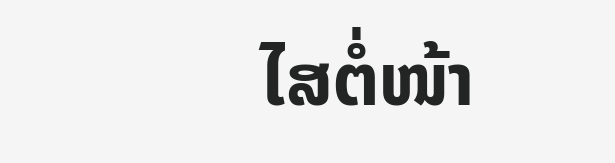ໄສຕໍ່ໜ້າ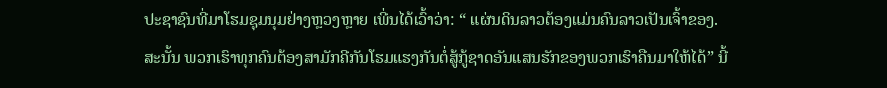ປະຊາຊົນທີ່ມາໂຮມຊຸມນຸມຢ່າງຫຼວງຫຼາຍ ເພີ່ນໄດ້ເວົ້າວ່າ: “ ແຜ່ນດິນລາວຕ້ອງແມ່ນຄົນລາວເປັນເຈົ້າຂອງ. ສະນັ້ນ ພວກເຮົາທຸກຄົນຕ້ອງສາມັກຄີກັນໂຮມແຮງກັນຕໍ່ສູ້ກູ້ຊາດອັນແສນຮັກຂອງພວກເຮົາຄືນມາໃຫ້ໄດ້” ນີ້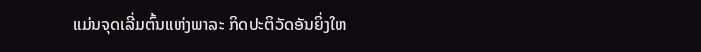ແມ່ນຈຸດເລີ່ມຕົ້ນແຫ່ງພາລະ ກິດປະຕິວັດອັນຍິ່ງໃຫ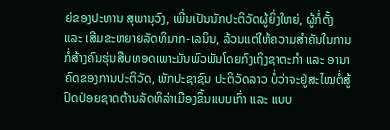ຍ່ຂອງປະທານ ສຸພານຸວົງ, ເພີ່ນເປັນນັກປະຕິວັດຜູ້ຍິ່ງໃຫຍ່, ຜູ້ກໍ່ຕັ້ງ ແລະ ເສີມຂະຫຍາຍລັດທິມາກ-ເລນິນ, ລ້ວນແຕ່ໃຫ້ຄວາມສຳຄັນໃນການກໍ່ສ້າງຄົນຮຸ່ນສືບທອດເພາະມັນພົວພັນໂດຍກົງເຖິງຊາຕະກຳ ແລະ ອານາຄົດຂອງການປະຕິວັດ, ພັກປະຊາຊົນ ປະຕິວັດລາວ ບໍ່ວ່າຈະຢູ່ສະໄໝຕໍ່ສູ້ປົດປ່ອຍຊາດຕ້ານລັດທິລ່າເມືອງຂຶ້ນແບບເກົ່າ ແລະ ແບບ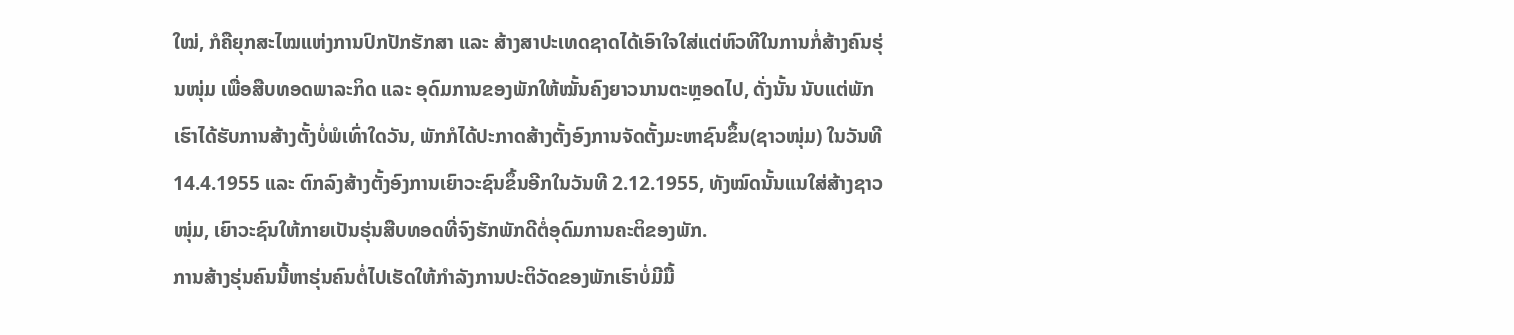ໃໝ່, ກໍຄືຍຸກສະໄໝແຫ່ງການປົກປັກຮັກສາ ແລະ ສ້າງສາປະເທດຊາດໄດ້ເອົາໃຈໃສ່ແຕ່ຫົວທີໃນການກໍ່ສ້າງຄົນຮຸ່ນໜຸ່ມ ເພື່ອສືບທອດພາລະກິດ ແລະ ອຸດົມການຂອງພັກໃຫ້ໝັ້ນຄົງຍາວນານຕະຫຼອດໄປ, ດັ່ງນັ້ນ ນັບແຕ່ພັກເຮົາໄດ້ຮັບການສ້າງຕັ້ງບໍ່ພໍເທົ່າໃດວັນ, ພັກກໍໄດ້ປະກາດສ້າງຕັ້ງອົງການຈັດຕັ້ງມະຫາຊົນຂຶ້ນ(ຊາວໜຸ່ມ) ໃນວັນທີ 14.4.1955 ແລະ ຕົກລົງສ້າງຕັ້ງອົງການເຍົາວະຊົນຂຶ້ນອີກໃນວັນທີ 2.12.1955, ທັງໝົດນັ້ນແນໃສ່ສ້າງຊາວໜຸ່ມ, ເຍົາວະຊົນໃຫ້ກາຍເປັນຮຸ່ນສືບທອດທີ່ຈົງຮັກພັກດີຕໍ່ອຸດົມການຄະຕິຂອງພັກ.
ການສ້າງຮຸ່ນຄົນນີ້ຫາຮຸ່ນຄົນຕໍ່ໄປເຮັດໃຫ້ກຳລັງການປະຕິວັດຂອງພັກເຮົາບໍ່ມີມື້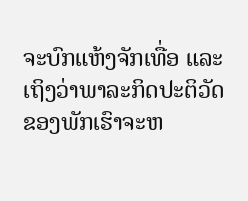ຈະບົກແຫ້ງຈັກເທື່ອ ແລະ ເຖິງວ່າພາລະກິດປະຕິວັດຂອງພັກເຮົາຈະຫ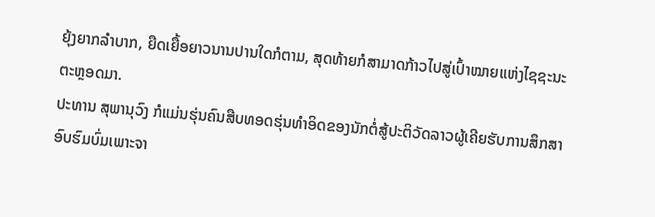ຍຸ້ງຍາກລຳບາກ, ຍືດເຍື້ອຍາວນານປານໃດກໍຕາມ, ສຸດທ້າຍກໍສາມາດກ້າວໄປສູ່ເປົ້າໝາຍແຫ່ງໄຊຊະນະຕະຫຼອດມາ.
ປະທານ ສຸພານຸວົງ ກໍແມ່ນຮຸ່ນຄົນສືບທອດຮຸ່ນທຳອິດຂອງນັກຕໍ່ສູ້ປະຕິວັດລາວຜູ້ເຄີຍຮັບການສຶກສາອົບຮົມບົ່ມເພາະຈາ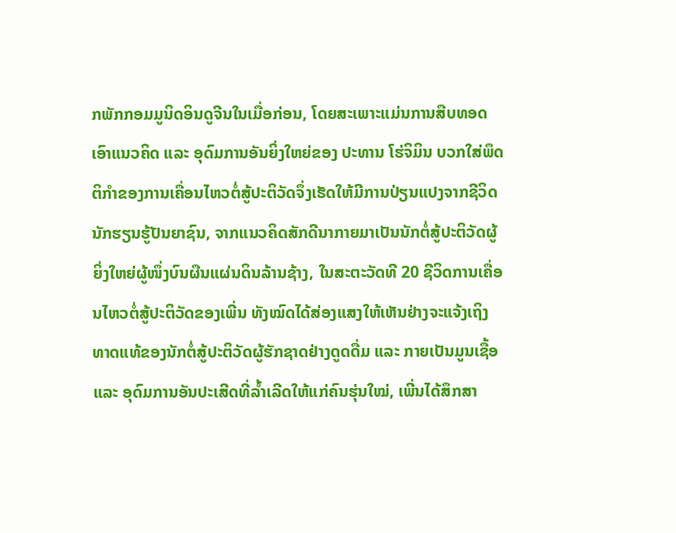ກພັກກອມມູນິດອິນດູຈີນໃນເມື່ອກ່ອນ, ໂດຍສະເພາະແມ່ນການສືບທອດເອົາແນວຄິດ ແລະ ອຸດົມການອັນຍິ່ງໃຫຍ່ຂອງ ປະທານ ໂຮ່ຈິມິນ ບວກໃສ່ພຶດຕິກຳຂອງການເຄື່ອນໄຫວຕໍ່ສູ້ປະຕິວັດຈຶ່ງເຮັດໃຫ້ມີການປ່ຽນແປງຈາກຊີວິດນັກຮຽນຮູ້ປັນຍາຊົນ, ຈາກແນວຄິດສັກດີນາກາຍມາເປັນນັກຕໍ່ສູ້ປະຕິວັດຜູ້ຍິ່ງໃຫຍ່ຜູ້ໜຶ່ງບົນຜືນແຜ່ນດິນລ້ານຊ້າງ, ໃນສະຕະວັດທີ 20 ຊີວິດການເຄື່ອນໄຫວຕໍ່ສູ້ປະຕິວັດຂອງເພີ່ນ ທັງໝົດໄດ້ສ່ອງແສງໃຫ້ເຫັນຢ່າງຈະແຈ້ງເຖິງທາດແທ້ຂອງນັກຕໍ່ສູ້ປະຕິວັດຜູ້ຮັກຊາດຢ່າງດູດດື່ມ ແລະ ກາຍເປັນມູນເຊື້ອ ແລະ ອຸດົມການອັນປະເສີດທີ່ລໍ້າເລີດໃຫ້ແກ່ຄົນຮຸ່ນໃໝ່, ເພີ່ນໄດ້ສຶກສາ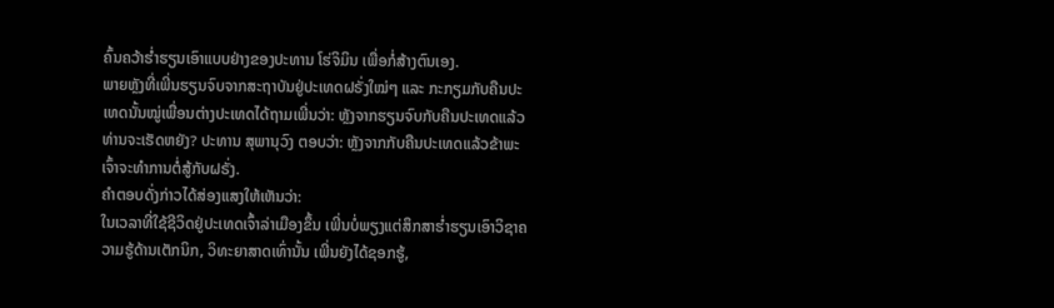ຄົ້ນຄວ້າຮໍ່າຮຽນເອົາແບບຢ່າງຂອງປະທານ ໂຮ່ຈິມິນ ເພື່ອກໍ່ສ້າງຕົນເອງ.
ພາຍຫຼັງທີ່ເພີ່ນຮຽນຈົບຈາກສະຖາບັນຢູ່ປະເທດຝຣັ່ງໃໝ່ໆ ແລະ ກະກຽມກັບຄືນປະເທດນັ້ນໝູ່ເພື່ອນຕ່າງປະເທດໄດ້ຖາມເພີ່ນວ່າ: ຫຼັງຈາກຮຽນຈົບກັບຄືນປະເທດແລ້ວ ທ່ານຈະເຮັດຫຍັງ? ປະທານ ສຸພານຸວົງ ຕອບວ່າ: ຫຼັງຈາກກັບຄືນປະເທດແລ້ວຂ້າພະເຈົ້າຈະທຳການຕໍ່ສູ້ກັບຝຣັ່ງ.
ຄຳຕອບດັ່ງກ່າວໄດ້ສ່ອງແສງໃຫ້ເຫັນວ່າ:
ໃນເວລາທີ່ໃຊ້ຊີວິດຢູ່ປະເທດເຈົ້າລ່າເມືອງຂຶ້ນ ເພີ່ນບໍ່ພຽງແຕ່ສຶກສາຮໍ່າຮຽນເອົາວິຊາຄວາມຮູ້ດ້ານເຕັກນິກ, ວິທະຍາສາດເທົ່ານັ້ນ ເພີ່ນຍັງໄດ້ຊອກຮູ້,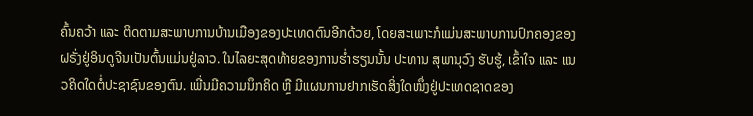ຄົ້ນຄວ້າ ແລະ ຕິດຕາມສະພາບການບ້ານເມືອງຂອງປະເທດຕົນອີກດ້ວຍ, ໂດຍສະເພາະກໍແມ່ນສະພາບການປົກຄອງຂອງຝຣັ່ງຢູ່ອິນດູຈີນເປັນຕົ້ນແມ່ນຢູ່ລາວ. ໃນໄລຍະສຸດທ້າຍຂອງການຮໍ່າຮຽນນັ້ນ ປະທານ ສຸພານຸວົງ ຮັບຮູ້, ເຂົ້າໃຈ ແລະ ແນວຄິດໃດຕໍ່ປະຊາຊົນຂອງຕົນ. ເພີ່ນມີຄວາມນຶກຄິດ ຫຼື ມີແຜນການຢາກເຮັດສິ່ງໃດໜຶ່ງຢູ່ປະເທດຊາດຂອງ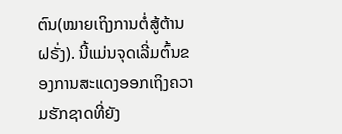ຕົນ(ໝາຍເຖິງການຕໍ່ສູ້ຕ້ານຝຣັ່ງ). ນີ້ແມ່ນຈຸດເລີ່ມຕົ້ນຂອງການສະແດງອອກເຖິງຄວາມຮັກຊາດທີ່ຍັງ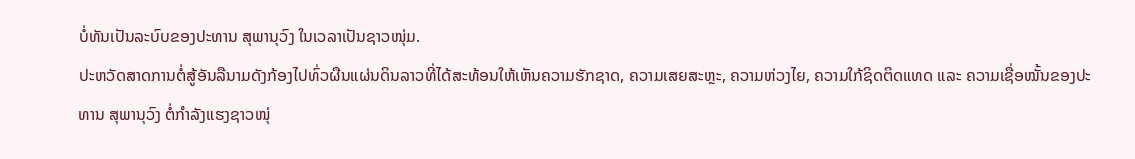ບໍ່ທັນເປັນລະບົບຂອງປະທານ ສຸພານຸວົງ ໃນເວລາເປັນຊາວໜຸ່ມ.
ປະຫວັດສາດການຕໍ່ສູ້ອັນລືນາມດັງກ້ອງໄປທົ່ວຜືນແຜ່ນດິນລາວທີ່ໄດ້ສະທ້ອນໃຫ້ເຫັນຄວາມຮັກຊາດ, ຄວາມເສຍສະຫຼະ, ຄວາມຫ່ວງໄຍ, ຄວາມໃກ້ຊິດຕິດແທດ ແລະ ຄວາມເຊື່ອໝັ້ນຂອງປະທານ ສຸພານຸວົງ ຕໍ່ກຳລັງແຮງຊາວໜຸ່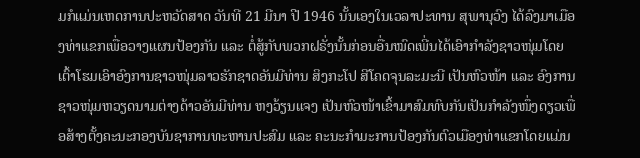ມກໍແມ່ນເຫດການປະຫວັດສາດ ວັນທີ 21 ມີນາ ປີ 1946 ນັ້ນເອງໃນເວລາປະທານ ສຸພານຸວົງ ໄດ້ລົງມາເມືອງທ່າແຂກເພື່ອວາງແຜນປ້ອງກັນ ແລະ ຕໍ່ສູ້ກັບພວກຝຣັ່ງນັ້ນກ່ອນອື່ນໝົດເພີ່ນໄດ້ເອົາກຳລັງຊາວໜຸ່ມໂດຍເຕົ້າໂຮມເອົາອົງການຊາວໜຸ່ມລາວຮັກຊາດອັນມີທ່ານ ສິງກະໂປ ສີໂຄດຈຸນລະມະນີ ເປັນຫົວໜ້າ ແລະ ອົງການຊາວໜຸ່ມຫວຽດນາມຕ່າງດ້າວອັນມີທ່ານ ຫງວ້ຽນແຈງ ເປັນຫົວໜ້າເຂົ້າມາສົມທົບກັນເປັນກຳລັງໜຶ່ງດຽວເພື່ອສ້າງຕັ້ງຄະນະກອງບັນຊາການທະຫານປະສົມ ແລະ ຄະນະກຳມະການປ້ອງກັນຕົວເມືອງທ່າແຂກໂດຍແມ່ນ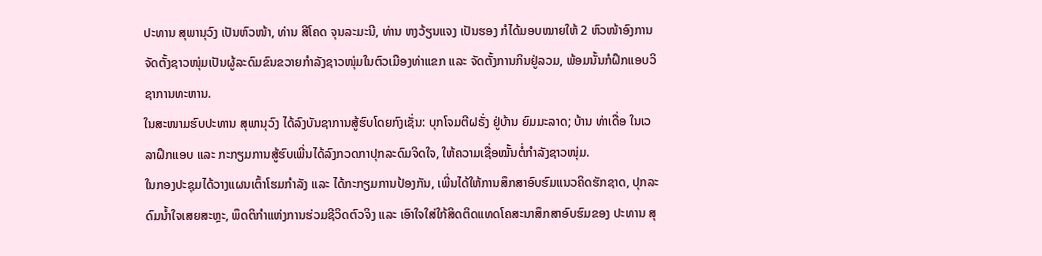ປະທານ ສຸພານຸວົງ ເປັນຫົວໜ້າ, ທ່ານ ສີໂຄດ ຈຸນລະມະນີ, ທ່ານ ຫງວ້ຽນແຈງ ເປັນຮອງ ກໍໄດ້ມອບໝາຍໃຫ້ 2 ຫົວໜ້າອົງການຈັດຕັ້ງຊາວໜຸ່ມເປັນຜູ້ລະດົມຂົນຂວາຍກຳລັງຊາວໜຸ່ມໃນຕົວເມືອງທ່າແຂກ ແລະ ຈັດຕັ້ງການກິນຢູ່ລວມ, ພ້ອມນັ້ນກໍຝຶກແອບວິຊາການທະຫານ.
ໃນສະໜາມຮົບປະທານ ສຸພານຸວົງ ໄດ້ລົງບັນຊາການສູ້ຮົບໂດຍກົງເຊັ່ນ: ບຸກໂຈມຕີຝຣັ່ງ ຢູ່ບ້ານ ຍົມມະລາດ; ບ້ານ ທ່າເດື່ອ ໃນເວລາຝຶກແອບ ແລະ ກະກຽມການສູ້ຮົບເພີ່ນໄດ້ລົງກວດກາປຸກລະດົມຈິດໃຈ, ໃຫ້ຄວາມເຊື່ອໝັ້ນຕໍ່ກຳລັງຊາວໜຸ່ມ.
ໃນກອງປະຊຸມໄດ້ວາງແຜນເຕົ້າໂຮມກຳລັງ ແລະ ໄດ້ກະກຽມການປ້ອງກັນ, ເພີ່ນໄດ້ໃຫ້ການສຶກສາອົບຮົມແນວຄິດຮັກຊາດ, ປຸກລະດົມນໍ້າໃຈເສຍສະຫຼະ, ພຶດຕິກຳແຫ່ງການຮ່ວມຊີວິດຕົວຈິງ ແລະ ເອົາໃຈໃສ່ໃກ້ສິດຕິດແທດໂຄສະນາສຶກສາອົບຮົມຂອງ ປະທານ ສຸ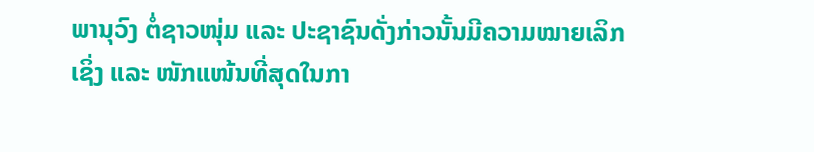ພານຸວົງ ຕໍ່ຊາວໜຸ່ມ ແລະ ປະຊາຊົນດັ່ງກ່າວນັ້ນມີຄວາມໝາຍເລິກເຊິ່ງ ແລະ ໜັກແໜ້ນທີ່ສຸດໃນກາ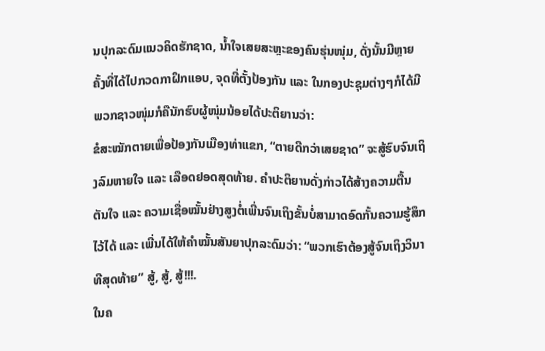ນປຸກລະດົມແນວຄິດຮັກຊາດ, ນໍ້າໃຈເສຍສະຫຼະຂອງຄົນຮຸ່ນໜຸ່ມ, ດັ່ງນັ້ນມີຫຼາຍຄັ້ງທີ່ໄດ້ໄປກວດກາຝຶກແອບ, ຈຸດທີ່ຕັ້ງປ້ອງກັນ ແລະ ໃນກອງປະຊຸມຕ່າງໆກໍໄດ້ມີພວກຊາວໜຸ່ມກໍຄືນັກຮົບຜູ້ໜຸ່ມນ້ອຍໄດ້ປະຕິຍານວ່າ:
ຂໍສະໝັກຕາຍເພື່ອປ້ອງກັນເມືອງທ່າແຂກ, “ຕາຍດີກວ່າເສຍຊາດ” ຈະສູ້ຮົບຈົນເຖິງລົມຫາຍໃຈ ແລະ ເລືອດຢອດສຸດທ້າຍ. ຄໍາປະຕິຍານດັ່ງກ່າວໄດ້ສ້າງຄວາມຕື້ນຕັນໃຈ ແລະ ຄວາມເຊື່ອໝັ້ນຢ່າງສູງຕໍ່ເພີ່ນຈົນເຖິງຂັ້ນບໍ່ສາມາດອົດກັ້ນຄວາມຮູ້ສຶກໄວ້ໄດ້ ແລະ ເພີ່ນໄດ້ໃຫ້ຄຳໝັ້ນສັນຍາປຸກລະດົມວ່າ: “ພວກເຮົາຕ້ອງສູ້ຈົນເຖິງວິນາທີສຸດທ້າຍ” ສູ້, ສູ້, ສູ້!!!.
ໃນຄ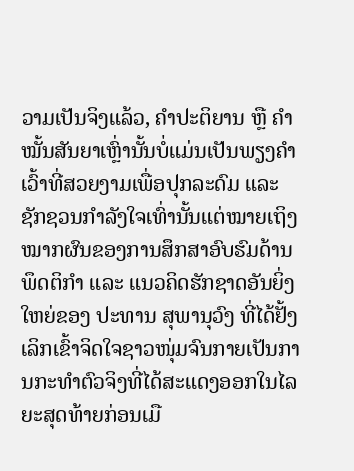ວາມເປັນຈິງແລ້ວ, ຄໍາປະຕິຍານ ຫຼື ຄໍາໝັ້ນສັນຍາເຫຼົ່ານັ້ນບໍ່ແມ່ນເປັນພຽງຄໍາເວົ້າທີ່ສວຍງາມເພື່ອປຸກລະດົມ ແລະ ຊັກຊວນກຳລັງໃຈເທົ່ານັ້ນແຕ່ໝາຍເຖິງໝາກຜົນຂອງການສຶກສາອົບຮົມດ້ານພຶດຕິກຳ ແລະ ແນວຄິດຮັກຊາດອັນຍິ່ງໃຫຍ່ຂອງ ປະທານ ສຸພານຸວົງ ທີ່ໄດ້ຢັ້ງເລິກເຂົ້າຈິດໃຈຊາວໜຸ່ມຈົນກາຍເປັນການກະທຳຕົວຈິງທີ່ໄດ້ສະແດງອອກໃນໄລຍະສຸດທ້າຍກ່ອນເມື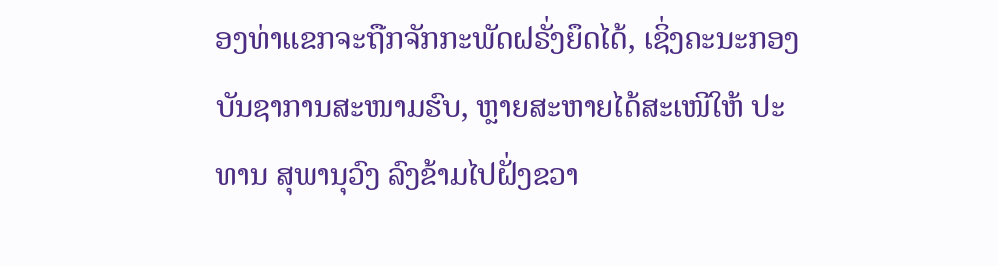ອງທ່າແຂກຈະຖືກຈັກກະພັດຝຣັ່ງຍຶດໄດ້, ເຊິ່ງຄະນະກອງບັນຊາການສະໜາມຮົບ, ຫຼາຍສະຫາຍໄດ້ສະເໜີໃຫ້ ປະທານ ສຸພານຸວົງ ລົງຂ້າມໄປຝັ່ງຂວາ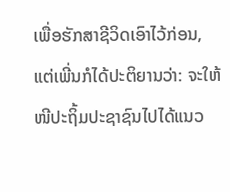ເພື່ອຮັກສາຊີວິດເອົາໄວ້ກ່ອນ, ແຕ່ເພີ່ນກໍໄດ້ປະຕິຍານວ່າ: ຈະໃຫ້ໜີປະຖິ້ມປະຊາຊົນໄປໄດ້ແນວ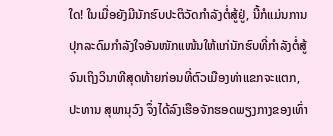ໃດ! ໃນເມື່ອຍັງມີນັກຮົບປະຕິວັດກຳລັງຕໍ່ສູ້ຢູ່, ນີ້ກໍແມ່ນການປຸກລະດົມກໍາລັງໃຈອັນໜັກແໜ້ນໃຫ້ແກ່ນັກຮົບທີ່ກໍາລັງຕໍ່ສູ້ຈົນເຖິງວິນາທີສຸດທ້າຍກ່ອນທີ່ຕົວເມືອງທ່າແຂກຈະແຕກ, ປະທານ ສຸພານຸວົງ ຈຶ່ງໄດ້ລົງເຮືອຈັກຮອດພຽງກາງຂອງເທົ່າ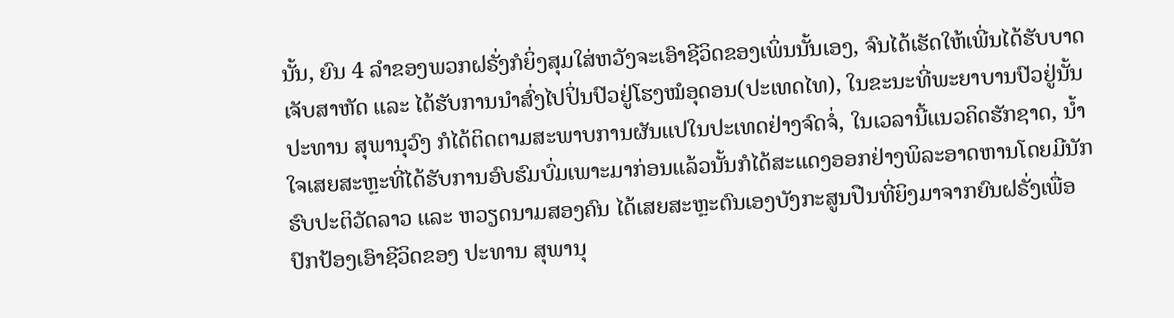ນັ້ນ, ຍົນ 4 ລໍາຂອງພວກຝຣັ່ງກໍຍິ່ງສຸມໃສ່ຫວັງຈະເອົາຊີວິດຂອງເພິ່ນນັ້ນເອງ, ຈົນໄດ້ເຮັດໃຫ້ເພີ່ນໄດ້ຮັບບາດເຈັບສາຫັດ ແລະ ໄດ້ຮັບການນໍາສົ່ງໄປປິ່ນປົວຢູ່ໂຮງໝໍອຸດອນ(ປະເທດໄທ), ໃນຂະນະທີ່ພະຍາບານປົວຢູ່ນັ້ນ ປະທານ ສຸພານຸວົງ ກໍໄດ້ຕິດຕາມສະພາບການຜັນແປໃນປະເທດຢ່າງຈົດຈໍ່, ໃນເວລານີ້ແນວຄິດຮັກຊາດ, ນໍ້າໃຈເສຍສະຫຼະທີ່ໄດ້ຮັບການອົບຮົມບົ່ມເພາະມາກ່ອນແລ້ວນັ້ນກໍໄດ້ສະແດງອອກຢ່າງພິລະອາດຫານໂດຍມີນັກຮົບປະຕິວັດລາວ ແລະ ຫວຽດນາມສອງຄົນ ໄດ້ເສຍສະຫຼະຕົນເອງບັງກະສູນປືນທີ່ຍິງມາຈາກຍົນຝຣັ່ງເພື່ອປົກປ້ອງເອົາຊີວິດຂອງ ປະທານ ສຸພານຸ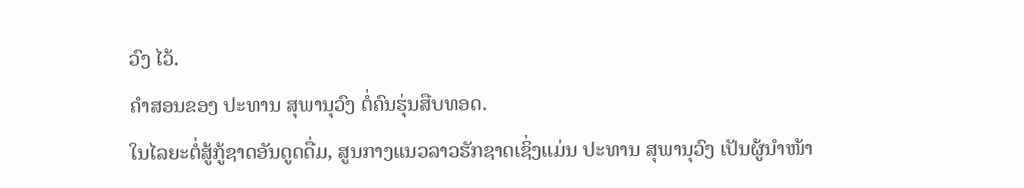ວົງ ໄວ້.
ຄໍາສອນຂອງ ປະທານ ສຸພານຸວົງ ຕໍ່ຄົນຮຸ່ນສືບທອດ.
ໃນໄລຍະຕໍ່ສູ້ກູ້ຊາດອັນດູດດື່ມ, ສູນກາງແນວລາວຮັກຊາດເຊິ່ງແມ່ນ ປະທານ ສຸພານຸວົງ ເປັນຜູ້ນໍາໜ້າ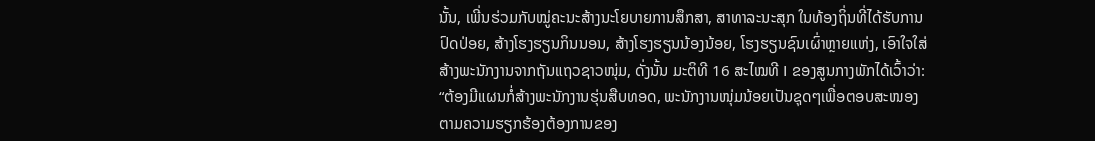ນັ້ນ, ເພີ່ນຮ່ວມກັບໝູ່ຄະນະສ້າງນະໂຍບາຍການສຶກສາ, ສາທາລະນະສຸກ ໃນທ້ອງຖິ່ນທີ່ໄດ້ຮັບການປົດປ່ອຍ, ສ້າງໂຮງຮຽນກິນນອນ, ສ້າງໂຮງຮຽນນ້ອງນ້ອຍ, ໂຮງຮຽນຊົນເຜົ່າຫຼາຍແຫ່ງ, ເອົາໃຈໃສ່ສ້າງພະນັກງານຈາກຖັນແຖວຊາວໜຸ່ມ, ດັ່ງນັ້ນ ມະຕິທີ 16 ສະໄໝທີ I ຂອງສູນກາງພັກໄດ້ເວົ້າວ່າ: “ຕ້ອງມີແຜນກໍ່ສ້າງພະນັກງານຮຸ່ນສືບທອດ, ພະນັກງານໜຸ່ມນ້ອຍເປັນຊຸດໆເພື່ອຕອບສະໜອງຕາມຄວາມຮຽກຮ້ອງຕ້ອງການຂອງ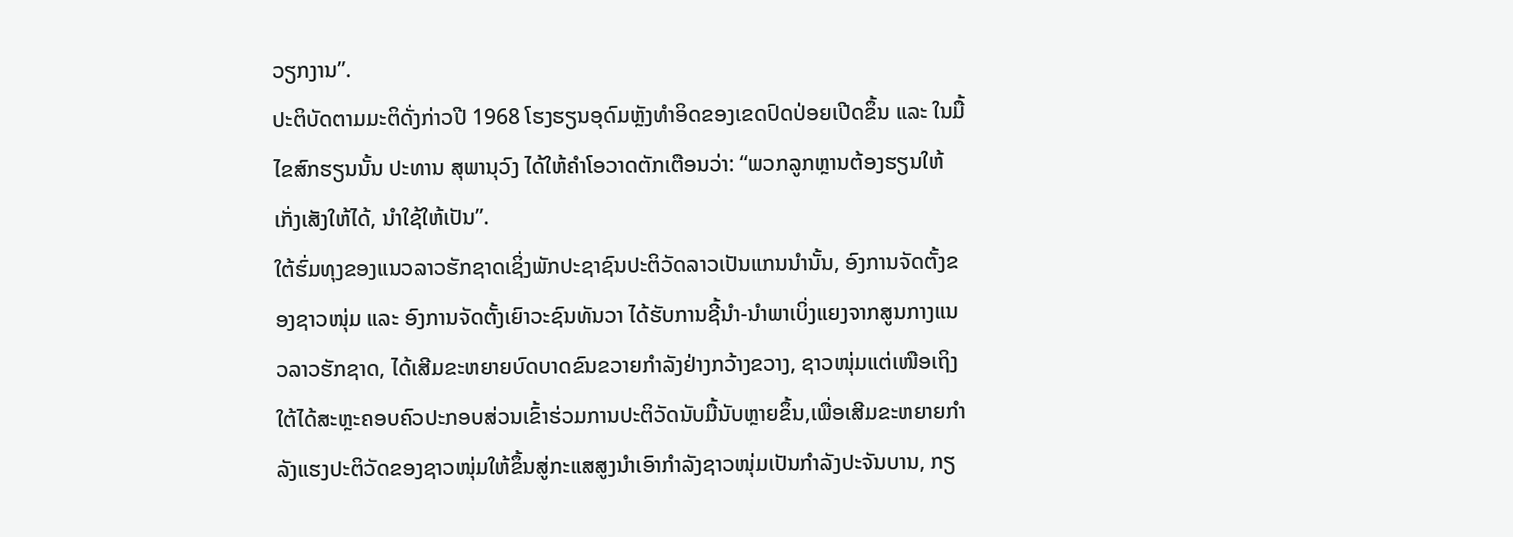ວຽກງານ”.
ປະຕິບັດຕາມມະຕິດັ່ງກ່າວປີ 1968 ໂຮງຮຽນອຸດົມຫຼັງທຳອິດຂອງເຂດປົດປ່ອຍເປີດຂຶ້ນ ແລະ ໃນມື້ໄຂສົກຮຽນນັ້ນ ປະທານ ສຸພານຸວົງ ໄດ້ໃຫ້ຄໍາໂອວາດຕັກເຕືອນວ່າ: “ພວກລູກຫຼານຕ້ອງຮຽນໃຫ້ເກັ່ງເສັງໃຫ້ໄດ້, ນໍາໃຊ້ໃຫ້ເປັນ”.
ໃຕ້ຮົ່ມທຸງຂອງແນວລາວຮັກຊາດເຊິ່ງພັກປະຊາຊົນປະຕິວັດລາວເປັນແກນນຳນັ້ນ, ອົງການຈັດຕັ້ງຂອງຊາວໜຸ່ມ ແລະ ອົງການຈັດຕັ້ງເຍົາວະຊົນທັນວາ ໄດ້ຮັບການຊີ້ນໍາ-ນໍາພາເບິ່ງແຍງຈາກສູນກາງແນວລາວຮັກຊາດ, ໄດ້ເສີມຂະຫຍາຍບົດບາດຂົນຂວາຍກຳລັງຢ່າງກວ້າງຂວາງ, ຊາວໜຸ່ມແຕ່ເໜືອເຖິງໃຕ້ໄດ້ສະຫຼະຄອບຄົວປະກອບສ່ວນເຂົ້າຮ່ວມການປະຕິວັດນັບມື້ນັບຫຼາຍຂຶ້ນ,ເພື່ອເສີມຂະຫຍາຍກຳລັງແຮງປະຕິວັດຂອງຊາວໜຸ່ມໃຫ້ຂຶ້ນສູ່ກະແສສູງນໍາເອົາກຳລັງຊາວໜຸ່ມເປັນກຳລັງປະຈັນບານ, ກຽ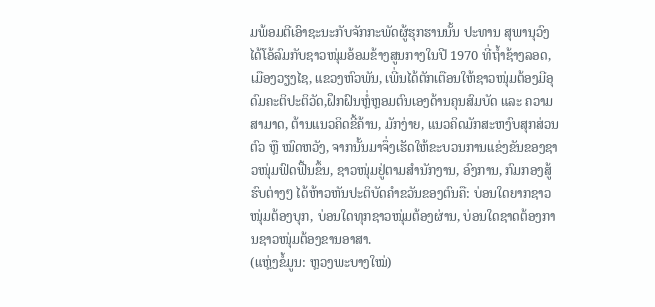ມພ້ອມຕີເອົາຊະນະກັບຈັກກະພັດຜູ້ຮຸກຮານນັ້ນ ປະທານ ສຸພານຸວົງ ໄດ້ໂອ້ລົມກັບຊາວໜຸ່ມອ້ອມຂ້າງສູນກາງໃນປີ 1970 ທີ່ຖໍ້າຊ້າງລອດ, ເມືອງວຽງໄຊ, ແຂວງຫົວພັນ, ເພີ່ນໄດ້ຕັກເຕືອນໃຫ້ຊາວໜຸ່ມຕ້ອງມີອຸດົມຄະຕິປະຕິວັດ,ຝຶກຝົນຫຼໍ່ຫຼອມຕົນເອງດ້ານຄຸນສົມບັດ ແລະ ຄວາມສາມາດ, ຕ້ານແນວຄິດຂີ້ຄ້ານ, ມັກງ່າຍ, ແນວຄິດມັກສະຫງົບສຸກສ່ວນຕົວ ຫຼື ໝົດຫວັງ, ຈາກນັ້ນມາຈຶ່ງເຮັດໃຫ້ຂະບວນການແຂ່ງຂັນຂອງຊາວໜຸ່ມຟົດຟື້ນຂຶ້ນ, ຊາວໜຸ່ມຢູ່ຕາມສຳນັກງານ, ອົງການ, ກົມກອງສູ້ຮົບຕ່າງໆ ໄດ້ຫ້າວຫັນປະຕິບັດຄໍາຂວັນຂອງຕົນຄື: ບ່ອນໃດຍາກຊາວໜຸ່ມຕ້ອງບຸກ, ບ່ອນໃດທຸກຊາວໜຸ່ມຕ້ອງຜ່ານ, ບ່ອນໃດຊາດຕ້ອງການຊາວໜຸ່ມຕ້ອງຂານອາສາ.
(ແຫຼ່ງຂໍ້ມູນ: ຫຼວງພະບາງໃໝ່)